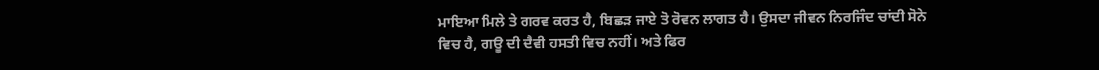ਮਾਇਆ ਮਿਲੇ ਤੇ ਗਰਵ ਕਰਤ ਹੈ, ਬਿਛੜ ਜਾਏ ਤੋ ਰੋਵਨ ਲਾਗਤ ਹੈ। ਉਸਦਾ ਜੀਵਨ ਨਿਰਜਿੰਦ ਚਾਂਦੀ ਸੋਨੇ ਵਿਚ ਹੈ, ਗਊ ਦੀ ਦੈਵੀ ਹਸਤੀ ਵਿਚ ਨਹੀਂ। ਅਤੇ ਫਿਰ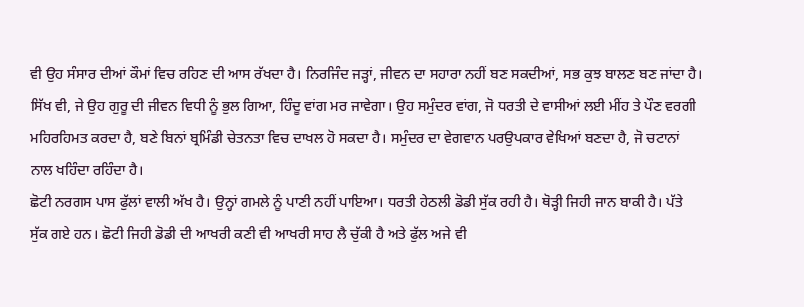ਵੀ ਉਹ ਸੰਸਾਰ ਦੀਆਂ ਕੌਮਾਂ ਵਿਚ ਰਹਿਣ ਦੀ ਆਸ ਰੱਖਦਾ ਹੈ। ਨਿਰਜਿੰਦ ਜੜ੍ਹਾਂ, ਜੀਵਨ ਦਾ ਸਹਾਰਾ ਨਹੀਂ ਬਣ ਸਕਦੀਆਂ, ਸਭ ਕੁਝ ਬਾਲਣ ਬਣ ਜਾਂਦਾ ਹੈ।
ਸਿੱਖ ਵੀ, ਜੇ ਉਹ ਗੁਰੂ ਦੀ ਜੀਵਨ ਵਿਧੀ ਨੂੰ ਭੁਲ ਗਿਆ, ਹਿੰਦੂ ਵਾਂਗ ਮਰ ਜਾਵੇਗਾ। ਉਹ ਸਮੁੰਦਰ ਵਾਂਗ, ਜੋ ਧਰਤੀ ਦੇ ਵਾਸੀਆਂ ਲਈ ਮੀਂਹ ਤੇ ਪੌਣ ਵਰਗੀ ਮਹਿਰਹਿਮਤ ਕਰਦਾ ਹੈ, ਬਣੇ ਬਿਨਾਂ ਬ੍ਰਮਿੰਡੀ ਚੇਤਨਤਾ ਵਿਚ ਦਾਖਲ ਹੋ ਸਕਦਾ ਹੈ। ਸਮੁੰਦਰ ਦਾ ਵੇਗਵਾਨ ਪਰਉਪਕਾਰ ਵੇਖਿਆਂ ਬਣਦਾ ਹੈ, ਜੋ ਚਟਾਨਾਂ ਨਾਲ ਖਹਿੰਦਾ ਰਹਿੰਦਾ ਹੈ।
ਛੋਟੀ ਨਰਗਸ ਪਾਸ ਫੁੱਲਾਂ ਵਾਲੀ ਅੱਖ ਹੈ। ਉਨ੍ਹਾਂ ਗਮਲੇ ਨੂੰ ਪਾਣੀ ਨਹੀਂ ਪਾਇਆ। ਧਰਤੀ ਹੇਠਲੀ ਡੋਡੀ ਸੁੱਕ ਰਹੀ ਹੈ। ਥੋੜ੍ਹੀ ਜਿਹੀ ਜਾਨ ਬਾਕੀ ਹੈ। ਪੱਤੇ ਸੁੱਕ ਗਏ ਹਨ। ਛੋਟੀ ਜਿਹੀ ਡੋਡੀ ਦੀ ਆਖਰੀ ਕਣੀ ਵੀ ਆਖਰੀ ਸਾਹ ਲੈ ਚੁੱਕੀ ਹੈ ਅਤੇ ਫੁੱਲ ਅਜੇ ਵੀ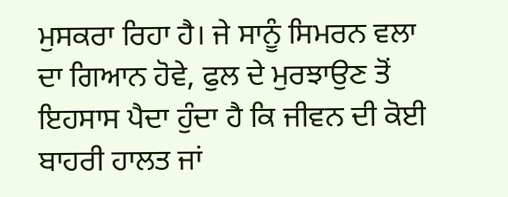ਮੁਸਕਰਾ ਰਿਹਾ ਹੈ। ਜੇ ਸਾਨੂੰ ਸਿਮਰਨ ਵਲਾ ਦਾ ਗਿਆਨ ਹੋਵੇ, ਫੁਲ ਦੇ ਮੁਰਝਾਉਣ ਤੋਂ ਇਹਸਾਸ ਪੈਦਾ ਹੁੰਦਾ ਹੈ ਕਿ ਜੀਵਨ ਦੀ ਕੋਈ ਬਾਹਰੀ ਹਾਲਤ ਜਾਂ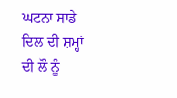ਘਟਨਾ ਸਾਡੇ ਦਿਲ ਦੀ ਸ਼ਮ੍ਹਾਂ ਦੀ ਲੌ ਨੂੰ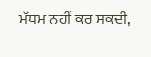ਮੱਧਮ ਨਹੀਂ ਕਰ ਸਕਦੀ,